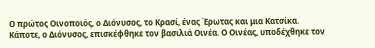Ο πρώτος Οινοποιός, ο Διόνυσος, το Κρασί, ένας Έρωτας και μια Κατσίκα.
Κάποτε, ο Διόνυσος, επισκέφθηκε τον βασιλιά Οινέα. Ο Οινέας, υποδέχθηκε τον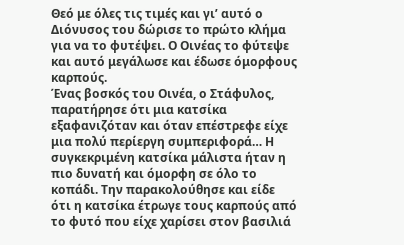Θεό με όλες τις τιμές και γι’ αυτό ο Διόνυσος του δώρισε το πρώτο κλήμα για να το φυτέψει. Ο Οινέας το φύτεψε και αυτό μεγάλωσε και έδωσε όμορφους καρπούς.
Ένας βοσκός του Οινέα, ο Στάφυλος, παρατήρησε ότι μια κατσίκα εξαφανιζόταν και όταν επέστρεφε είχε μια πολύ περίεργη συμπεριφορά… Η συγκεκριμένη κατσίκα μάλιστα ήταν η πιο δυνατή και όμορφη σε όλο το κοπάδι. Την παρακολούθησε και είδε ότι η κατσίκα έτρωγε τους καρπούς από το φυτό που είχε χαρίσει στον βασιλιά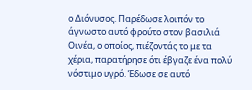ο Διόνυσος. Παρέδωσε λοιπόν το άγνωστο αυτό φρούτο στον βασιλιά Οινέα, ο οποίος, πιέζοντάς το με τα χέρια, παρατήρησε ότι έβγαζε ένα πολύ νόστιμο υγρό. Έδωσε σε αυτό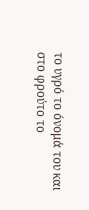το υγρό το όνομά του και στο φρούτο το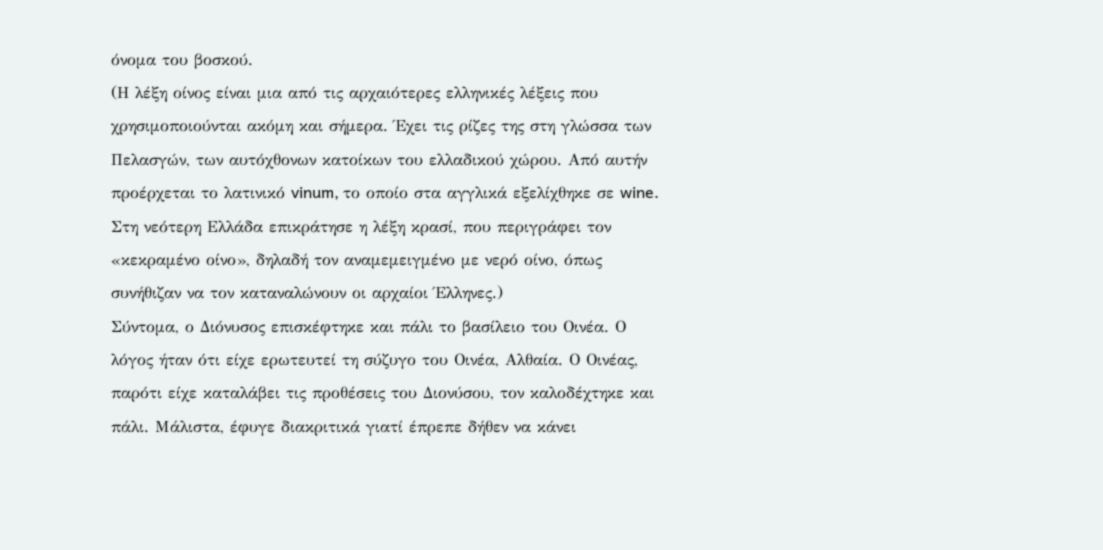όνομα του βοσκού.
(Η λέξη οίνος είναι μια από τις αρχαιότερες ελληνικές λέξεις που χρησιμοποιούνται ακόμη και σήμερα. Έχει τις ρίζες της στη γλώσσα των Πελασγών, των αυτόχθονων κατοίκων του ελλαδικού χώρου. Από αυτήν προέρχεται το λατινικό vinum, το οποίο στα αγγλικά εξελίχθηκε σε wine. Στη νεότερη Ελλάδα επικράτησε η λέξη κρασί, που περιγράφει τον «κεκραμένο οίνο», δηλαδή τον αναμεμειγμένο με νερό οίνο, όπως συνήθιζαν να τον καταναλώνουν οι αρχαίοι Έλληνες.)
Σύντομα, ο Διόνυσος επισκέφτηκε και πάλι το βασίλειο του Οινέα. Ο λόγος ήταν ότι είχε ερωτευτεί τη σύζυγο του Οινέα, Αλθαία. Ο Οινέας, παρότι είχε καταλάβει τις προθέσεις του Διονύσου, τον καλοδέχτηκε και πάλι. Μάλιστα, έφυγε διακριτικά γιατί έπρεπε δήθεν να κάνει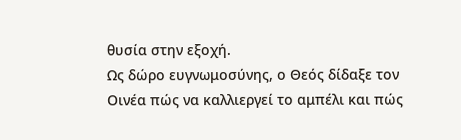θυσία στην εξοχή.
Ως δώρο ευγνωμοσύνης, ο Θεός δίδαξε τον Οινέα πώς να καλλιεργεί το αμπέλι και πώς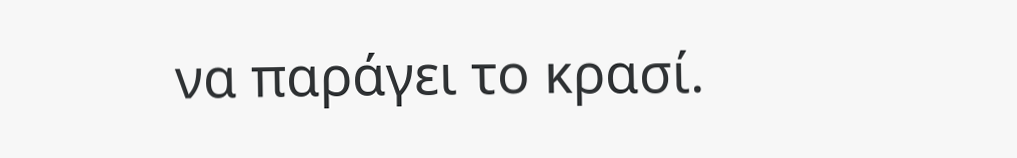να παράγει το κρασί.